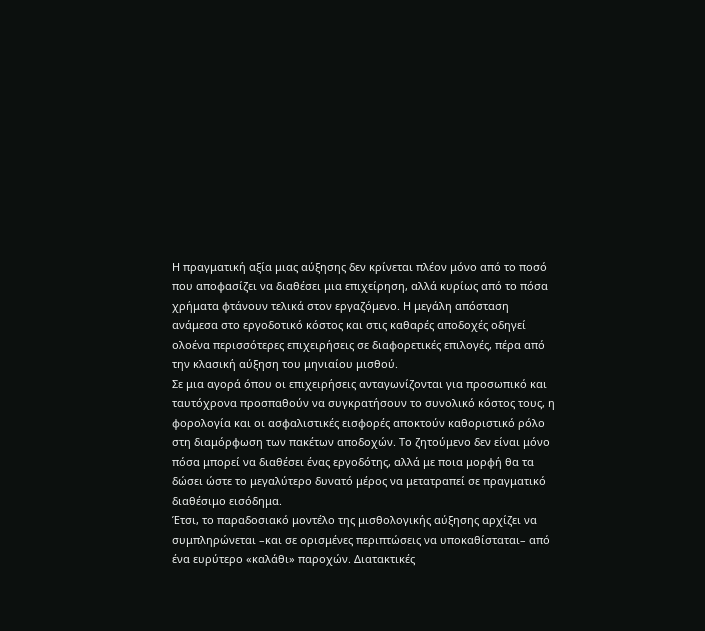Η πραγματική αξία μιας αύξησης δεν κρίνεται πλέον μόνο από το ποσό που αποφασίζει να διαθέσει μια επιχείρηση, αλλά κυρίως από το πόσα χρήματα φτάνουν τελικά στον εργαζόμενο. Η μεγάλη απόσταση ανάμεσα στο εργοδοτικό κόστος και στις καθαρές αποδοχές οδηγεί ολοένα περισσότερες επιχειρήσεις σε διαφορετικές επιλογές, πέρα από την κλασική αύξηση του μηνιαίου μισθού.
Σε μια αγορά όπου οι επιχειρήσεις ανταγωνίζονται για προσωπικό και ταυτόχρονα προσπαθούν να συγκρατήσουν το συνολικό κόστος τους, η φορολογία και οι ασφαλιστικές εισφορές αποκτούν καθοριστικό ρόλο στη διαμόρφωση των πακέτων αποδοχών. Το ζητούμενο δεν είναι μόνο πόσα μπορεί να διαθέσει ένας εργοδότης, αλλά με ποια μορφή θα τα δώσει ώστε το μεγαλύτερο δυνατό μέρος να μετατραπεί σε πραγματικό διαθέσιμο εισόδημα.
Έτσι, το παραδοσιακό μοντέλο της μισθολογικής αύξησης αρχίζει να συμπληρώνεται –και σε ορισμένες περιπτώσεις να υποκαθίσταται– από ένα ευρύτερο «καλάθι» παροχών. Διατακτικές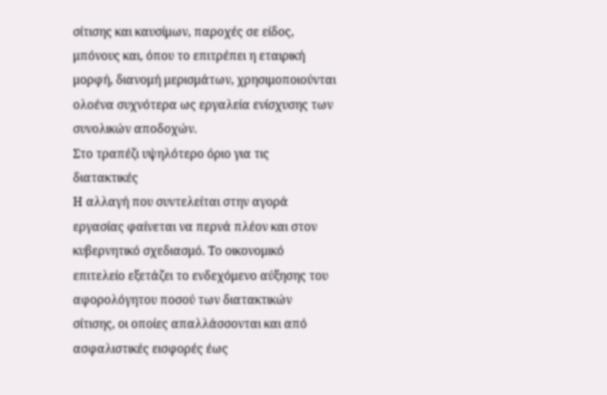σίτισης και καυσίμων, παροχές σε είδος, μπόνους και, όπου το επιτρέπει η εταιρική μορφή, διανομή μερισμάτων, χρησιμοποιούνται ολοένα συχνότερα ως εργαλεία ενίσχυσης των συνολικών αποδοχών.
Στο τραπέζι υψηλότερο όριο για τις διατακτικές
Η αλλαγή που συντελείται στην αγορά εργασίας φαίνεται να περνά πλέον και στον κυβερνητικό σχεδιασμό. Το οικονομικό επιτελείο εξετάζει το ενδεχόμενο αύξησης του αφορολόγητου ποσού των διατακτικών σίτισης, οι οποίες απαλλάσσονται και από ασφαλιστικές εισφορές έως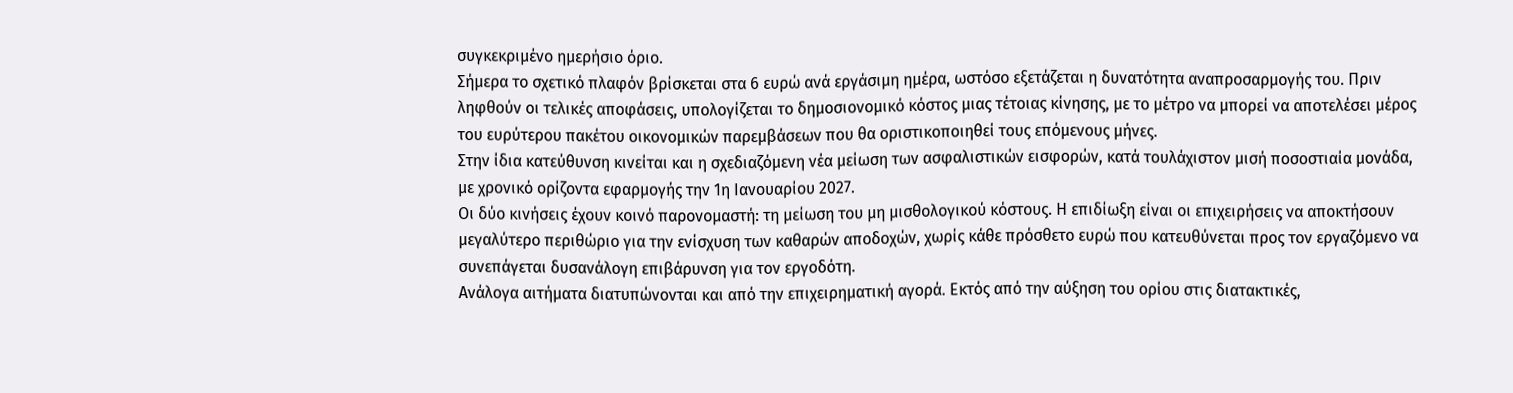συγκεκριμένο ημερήσιο όριο.
Σήμερα το σχετικό πλαφόν βρίσκεται στα 6 ευρώ ανά εργάσιμη ημέρα, ωστόσο εξετάζεται η δυνατότητα αναπροσαρμογής του. Πριν ληφθούν οι τελικές αποφάσεις, υπολογίζεται το δημοσιονομικό κόστος μιας τέτοιας κίνησης, με το μέτρο να μπορεί να αποτελέσει μέρος του ευρύτερου πακέτου οικονομικών παρεμβάσεων που θα οριστικοποιηθεί τους επόμενους μήνες.
Στην ίδια κατεύθυνση κινείται και η σχεδιαζόμενη νέα μείωση των ασφαλιστικών εισφορών, κατά τουλάχιστον μισή ποσοστιαία μονάδα, με χρονικό ορίζοντα εφαρμογής την 1η Ιανουαρίου 2027.
Οι δύο κινήσεις έχουν κοινό παρονομαστή: τη μείωση του μη μισθολογικού κόστους. Η επιδίωξη είναι οι επιχειρήσεις να αποκτήσουν μεγαλύτερο περιθώριο για την ενίσχυση των καθαρών αποδοχών, χωρίς κάθε πρόσθετο ευρώ που κατευθύνεται προς τον εργαζόμενο να συνεπάγεται δυσανάλογη επιβάρυνση για τον εργοδότη.
Ανάλογα αιτήματα διατυπώνονται και από την επιχειρηματική αγορά. Εκτός από την αύξηση του ορίου στις διατακτικές,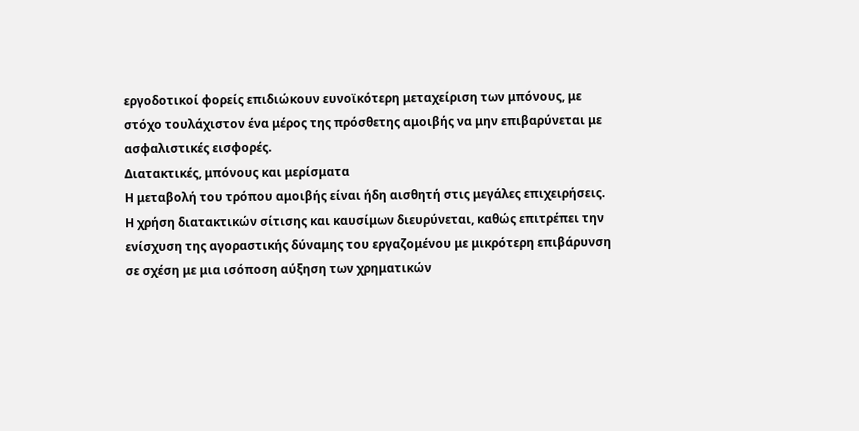εργοδοτικοί φορείς επιδιώκουν ευνοϊκότερη μεταχείριση των μπόνους, με στόχο τουλάχιστον ένα μέρος της πρόσθετης αμοιβής να μην επιβαρύνεται με ασφαλιστικές εισφορές.
Διατακτικές, μπόνους και μερίσματα
Η μεταβολή του τρόπου αμοιβής είναι ήδη αισθητή στις μεγάλες επιχειρήσεις. Η χρήση διατακτικών σίτισης και καυσίμων διευρύνεται, καθώς επιτρέπει την ενίσχυση της αγοραστικής δύναμης του εργαζομένου με μικρότερη επιβάρυνση σε σχέση με μια ισόποση αύξηση των χρηματικών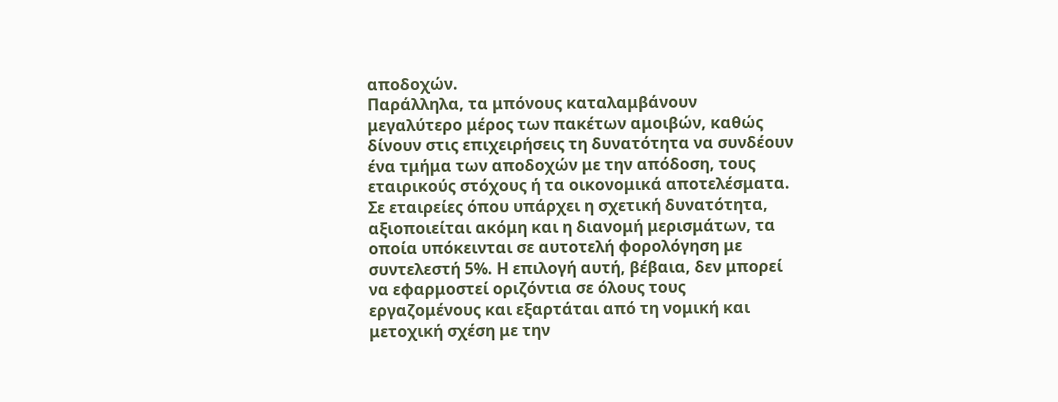αποδοχών.
Παράλληλα, τα μπόνους καταλαμβάνουν μεγαλύτερο μέρος των πακέτων αμοιβών, καθώς δίνουν στις επιχειρήσεις τη δυνατότητα να συνδέουν ένα τμήμα των αποδοχών με την απόδοση, τους εταιρικούς στόχους ή τα οικονομικά αποτελέσματα.
Σε εταιρείες όπου υπάρχει η σχετική δυνατότητα, αξιοποιείται ακόμη και η διανομή μερισμάτων, τα οποία υπόκεινται σε αυτοτελή φορολόγηση με συντελεστή 5%. Η επιλογή αυτή, βέβαια, δεν μπορεί να εφαρμοστεί οριζόντια σε όλους τους εργαζομένους και εξαρτάται από τη νομική και μετοχική σχέση με την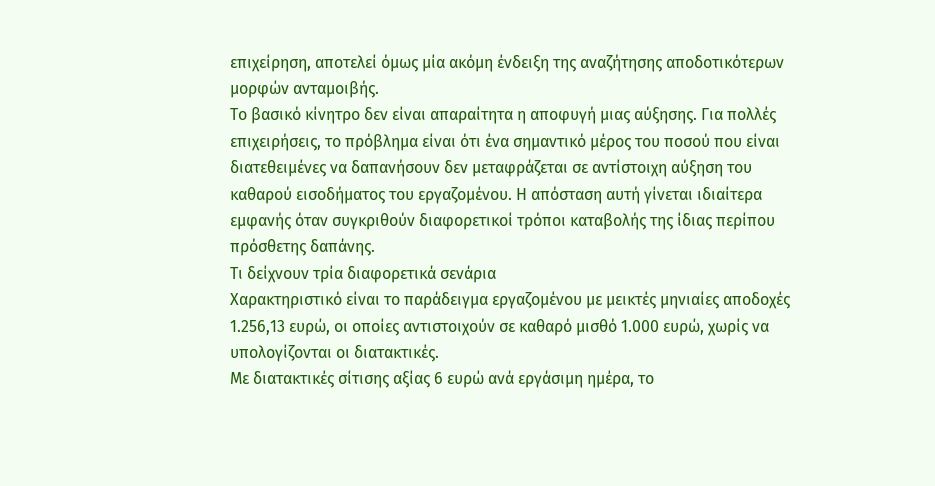επιχείρηση, αποτελεί όμως μία ακόμη ένδειξη της αναζήτησης αποδοτικότερων μορφών ανταμοιβής.
Το βασικό κίνητρο δεν είναι απαραίτητα η αποφυγή μιας αύξησης. Για πολλές επιχειρήσεις, το πρόβλημα είναι ότι ένα σημαντικό μέρος του ποσού που είναι διατεθειμένες να δαπανήσουν δεν μεταφράζεται σε αντίστοιχη αύξηση του καθαρού εισοδήματος του εργαζομένου. Η απόσταση αυτή γίνεται ιδιαίτερα εμφανής όταν συγκριθούν διαφορετικοί τρόποι καταβολής της ίδιας περίπου πρόσθετης δαπάνης.
Τι δείχνουν τρία διαφορετικά σενάρια
Χαρακτηριστικό είναι το παράδειγμα εργαζομένου με μεικτές μηνιαίες αποδοχές 1.256,13 ευρώ, οι οποίες αντιστοιχούν σε καθαρό μισθό 1.000 ευρώ, χωρίς να υπολογίζονται οι διατακτικές.
Με διατακτικές σίτισης αξίας 6 ευρώ ανά εργάσιμη ημέρα, το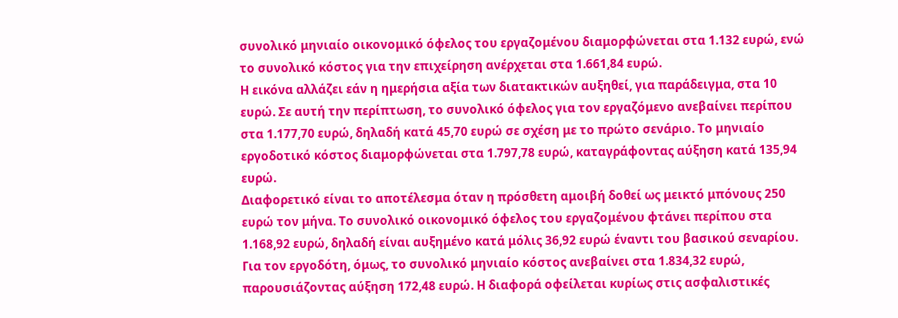συνολικό μηνιαίο οικονομικό όφελος του εργαζομένου διαμορφώνεται στα 1.132 ευρώ, ενώ το συνολικό κόστος για την επιχείρηση ανέρχεται στα 1.661,84 ευρώ.
Η εικόνα αλλάζει εάν η ημερήσια αξία των διατακτικών αυξηθεί, για παράδειγμα, στα 10 ευρώ. Σε αυτή την περίπτωση, το συνολικό όφελος για τον εργαζόμενο ανεβαίνει περίπου στα 1.177,70 ευρώ, δηλαδή κατά 45,70 ευρώ σε σχέση με το πρώτο σενάριο. Το μηνιαίο εργοδοτικό κόστος διαμορφώνεται στα 1.797,78 ευρώ, καταγράφοντας αύξηση κατά 135,94 ευρώ.
Διαφορετικό είναι το αποτέλεσμα όταν η πρόσθετη αμοιβή δοθεί ως μεικτό μπόνους 250 ευρώ τον μήνα. Το συνολικό οικονομικό όφελος του εργαζομένου φτάνει περίπου στα 1.168,92 ευρώ, δηλαδή είναι αυξημένο κατά μόλις 36,92 ευρώ έναντι του βασικού σεναρίου.
Για τον εργοδότη, όμως, το συνολικό μηνιαίο κόστος ανεβαίνει στα 1.834,32 ευρώ, παρουσιάζοντας αύξηση 172,48 ευρώ. Η διαφορά οφείλεται κυρίως στις ασφαλιστικές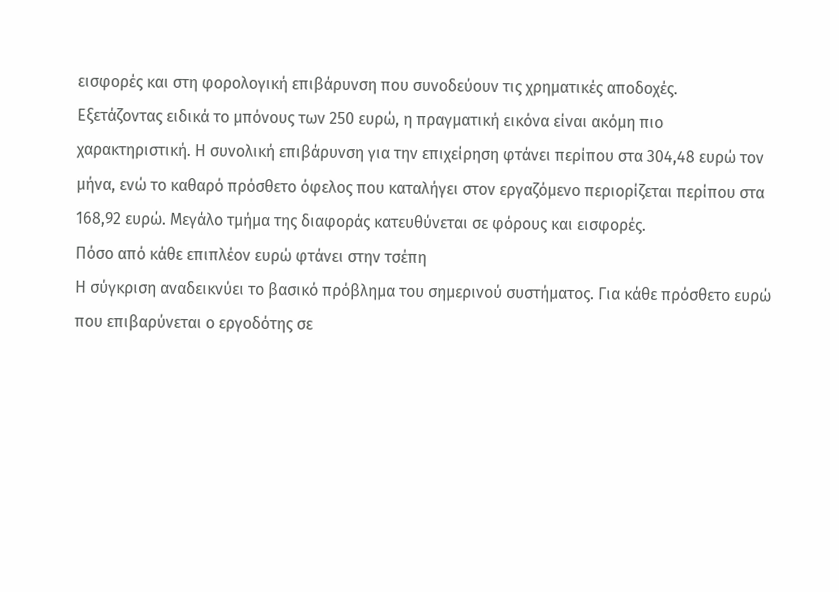εισφορές και στη φορολογική επιβάρυνση που συνοδεύουν τις χρηματικές αποδοχές.
Εξετάζοντας ειδικά το μπόνους των 250 ευρώ, η πραγματική εικόνα είναι ακόμη πιο χαρακτηριστική. Η συνολική επιβάρυνση για την επιχείρηση φτάνει περίπου στα 304,48 ευρώ τον μήνα, ενώ το καθαρό πρόσθετο όφελος που καταλήγει στον εργαζόμενο περιορίζεται περίπου στα 168,92 ευρώ. Μεγάλο τμήμα της διαφοράς κατευθύνεται σε φόρους και εισφορές.
Πόσο από κάθε επιπλέον ευρώ φτάνει στην τσέπη
Η σύγκριση αναδεικνύει το βασικό πρόβλημα του σημερινού συστήματος. Για κάθε πρόσθετο ευρώ που επιβαρύνεται ο εργοδότης σε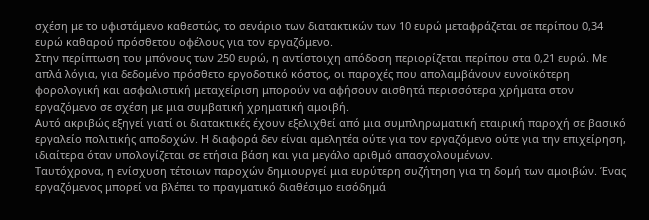σχέση με το υφιστάμενο καθεστώς, το σενάριο των διατακτικών των 10 ευρώ μεταφράζεται σε περίπου 0,34 ευρώ καθαρού πρόσθετου οφέλους για τον εργαζόμενο.
Στην περίπτωση του μπόνους των 250 ευρώ, η αντίστοιχη απόδοση περιορίζεται περίπου στα 0,21 ευρώ. Με απλά λόγια, για δεδομένο πρόσθετο εργοδοτικό κόστος, οι παροχές που απολαμβάνουν ευνοϊκότερη φορολογική και ασφαλιστική μεταχείριση μπορούν να αφήσουν αισθητά περισσότερα χρήματα στον εργαζόμενο σε σχέση με μια συμβατική χρηματική αμοιβή.
Αυτό ακριβώς εξηγεί γιατί οι διατακτικές έχουν εξελιχθεί από μια συμπληρωματική εταιρική παροχή σε βασικό εργαλείο πολιτικής αποδοχών. Η διαφορά δεν είναι αμελητέα ούτε για τον εργαζόμενο ούτε για την επιχείρηση, ιδιαίτερα όταν υπολογίζεται σε ετήσια βάση και για μεγάλο αριθμό απασχολουμένων.
Ταυτόχρονα, η ενίσχυση τέτοιων παροχών δημιουργεί μια ευρύτερη συζήτηση για τη δομή των αμοιβών. Ένας εργαζόμενος μπορεί να βλέπει το πραγματικό διαθέσιμο εισόδημά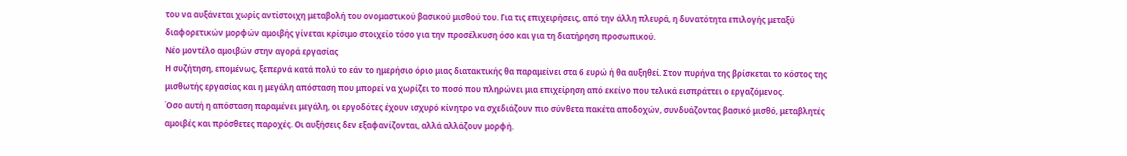του να αυξάνεται χωρίς αντίστοιχη μεταβολή του ονομαστικού βασικού μισθού του. Για τις επιχειρήσεις, από την άλλη πλευρά, η δυνατότητα επιλογής μεταξύ διαφορετικών μορφών αμοιβής γίνεται κρίσιμο στοιχείο τόσο για την προσέλκυση όσο και για τη διατήρηση προσωπικού.
Νέο μοντέλο αμοιβών στην αγορά εργασίας
Η συζήτηση, επομένως, ξεπερνά κατά πολύ το εάν το ημερήσιο όριο μιας διατακτικής θα παραμείνει στα 6 ευρώ ή θα αυξηθεί. Στον πυρήνα της βρίσκεται το κόστος της μισθωτής εργασίας και η μεγάλη απόσταση που μπορεί να χωρίζει το ποσό που πληρώνει μια επιχείρηση από εκείνο που τελικά εισπράττει ο εργαζόμενος.
Όσο αυτή η απόσταση παραμένει μεγάλη, οι εργοδότες έχουν ισχυρό κίνητρο να σχεδιάζουν πιο σύνθετα πακέτα αποδοχών, συνδυάζοντας βασικό μισθό, μεταβλητές αμοιβές και πρόσθετες παροχές. Οι αυξήσεις δεν εξαφανίζονται, αλλά αλλάζουν μορφή.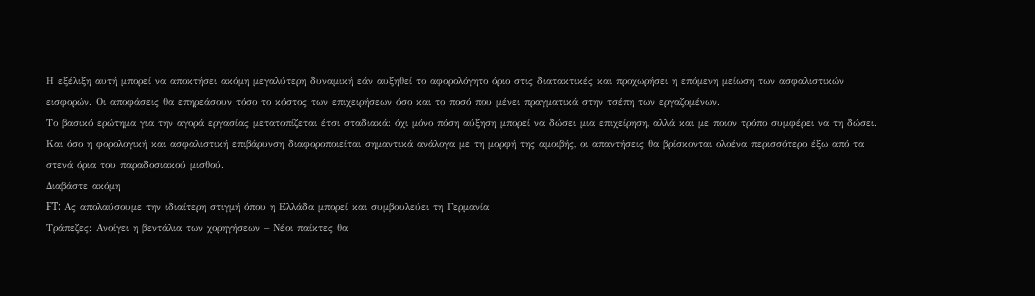Η εξέλιξη αυτή μπορεί να αποκτήσει ακόμη μεγαλύτερη δυναμική εάν αυξηθεί το αφορολόγητο όριο στις διατακτικές και προχωρήσει η επόμενη μείωση των ασφαλιστικών εισφορών. Οι αποφάσεις θα επηρεάσουν τόσο το κόστος των επιχειρήσεων όσο και το ποσό που μένει πραγματικά στην τσέπη των εργαζομένων.
Το βασικό ερώτημα για την αγορά εργασίας μετατοπίζεται έτσι σταδιακά: όχι μόνο πόση αύξηση μπορεί να δώσει μια επιχείρηση, αλλά και με ποιον τρόπο συμφέρει να τη δώσει. Και όσο η φορολογική και ασφαλιστική επιβάρυνση διαφοροποιείται σημαντικά ανάλογα με τη μορφή της αμοιβής, οι απαντήσεις θα βρίσκονται ολοένα περισσότερο έξω από τα στενά όρια του παραδοσιακού μισθού.
Διαβάστε ακόμη
FT: Ας απολαύσουμε την ιδιαίτερη στιγμή όπου η Ελλάδα μπορεί και συμβουλεύει τη Γερμανία
Τράπεζες: Ανοίγει η βεντάλια των χορηγήσεων – Νέοι παίκτες θα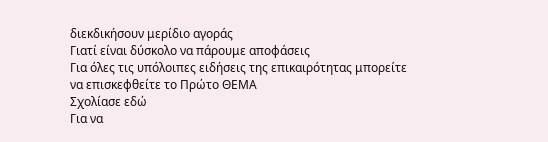διεκδικήσουν μερίδιο αγοράς
Γιατί είναι δύσκολο να πάρουμε αποφάσεις
Για όλες τις υπόλοιπες ειδήσεις της επικαιρότητας μπορείτε να επισκεφθείτε το Πρώτο ΘΕΜΑ
Σχολίασε εδώ
Για να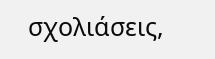σχολιάσεις,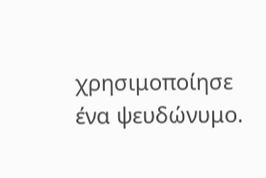χρησιμοποίησε ένα ψευδώνυμο.